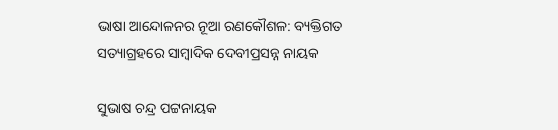ଭାଷା ଆନ୍ଦୋଳନର ନୂଆ ରଣକୌଶଳ: ବ୍ୟକ୍ତିଗତ ସତ୍ୟାଗ୍ରହରେ ସାମ୍ବାଦିକ ଦେବୀପ୍ରସନ୍ନ ନାୟକ

ସୁଭାଷ ଚନ୍ଦ୍ର ପଟ୍ଟନାୟକ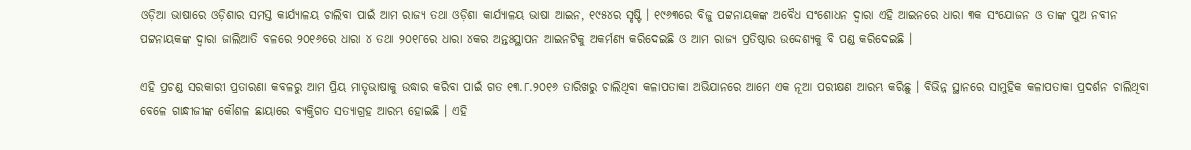ଓଡ଼ିଆ ଭାଷାରେ ଓଡ଼ିଶାର ସମସ୍ତ କାର୍ଯ୍ୟାଳୟ ଚାଲିବା ପାଇଁ ଆମ ରାଜ୍ୟ ତଥା ଓଡ଼ିଶା କାର୍ଯ୍ୟାଳୟ ଭାଷା ଆଇନ, ୧୯୫୪ର ସୃଷ୍ଟି । ୧୯୬୩ରେ ବିଜୁ ପଟ୍ଟନାୟକଙ୍କ ଅବୈଧ ସଂଶୋଧନ ଦ୍ଵାରା ଏହି ଆଇନରେ ଧାରା ୩କ ସଂଯୋଜନ ଓ ତାଙ୍କ ପୁଅ ନବୀନ ପଟ୍ଟନାୟକଙ୍କ ଦ୍ଵାରା ଜାଲିଆତି ବଳରେ ୨୦୧୬ରେ ଧାରା ୪ ତଥା ୨୦୧୮ରେ ଧାରା ୪କର ଅନ୍ତଃସ୍ଥାପନ ଆଇନଟିକୁ ଅକର୍ମଣ୍ୟ କରିଦେଇଛି ଓ ଆମ ରାଜ୍ୟ ପ୍ରତିଷ୍ଠାର ଉଦ୍ଦେଶ୍ୟକୁ ବି ପଣ୍ଡ କରିଦେଇଛି ।

ଏହି ପ୍ରଚଣ୍ଡ ସରକାରୀ ପ୍ରତାରଣା କବଳରୁ ଆମ ପ୍ରିୟ ମାତୃଭାଷାକୁ ଉଦ୍ଧାର କରିବା ପାଇଁ ଗତ ୧୩.୮.୨୦୧୬ ତାରିଖରୁ ଚାଲିଥିବା କଳାପତାକା ଅଭିଯାନରେ ଆମେ ଏକ ନୂଆ ପରୀକ୍ଷଣ ଆରମ୍ଭ କରିଛୁ । ବିଭିନ୍ନ ସ୍ଥାନରେ ସାମୁହିକ କଳାପତାକା ପ୍ରଦର୍ଶନ ଚାଲିଥିବା ବେଳେ ଗାନ୍ଧୀଜୀଙ୍କ କୌଶଳ ଛାୟାରେ ବ୍ୟକ୍ତିଗତ ସତ୍ୟାଗ୍ରହ ଆରମ୍ଭ ହୋଇଛି । ଏହି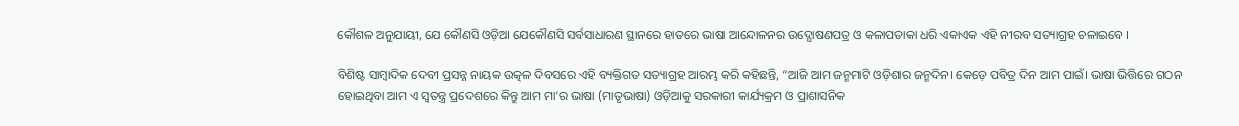କୌଶଳ ଅନୁଯାୟୀ, ଯେ କୌଣସି ଓଡ଼ିଆ ଯେକୌଣସି ସର୍ବସାଧାରଣ ସ୍ଥାନରେ ହାତରେ ଭାଷା ଆନ୍ଦୋଳନର ଉଦ୍ଘୋଷଣପତ୍ର ଓ କଳାପତାକା ଧରି ଏକାଏକ ଏହି ନୀରବ ସତ୍ୟାଗ୍ରହ ଚଳାଇବେ ।

ବିଶିଷ୍ଟ ସାମ୍ବାଦିକ ଦେବୀ ପ୍ରସନ୍ନ ନାୟକ ଉତ୍କଳ ଦିବସରେ ଏହି ବ୍ୟକ୍ତିଗତ ସତ୍ୟାଗ୍ରହ ଆରମ୍ଭ କରି କହିଛନ୍ତି, “ଆଜି ଆମ ଜନ୍ମମାଟି ଓଡ଼ିଶାର ଜନ୍ମଦିନ। କେଡ଼େ ପବିତ୍ର ଦିନ ଆମ ପାଇଁ। ଭାଷା ଭିତ୍ତିରେ ଗଠନ ହୋଇଥିବା ଆମ ଏ ସ୍ଵତନ୍ତ୍ର ପ୍ରଦେଶରେ କିନ୍ତୁ ଆମ ମା’ର ଭାଷା (ମାତୃଭାଷା) ଓଡ଼ିଆକୁ ସରକାରୀ କାର୍ଯ୍ୟକ୍ରମ ଓ ପ୍ରାଶାସନିକ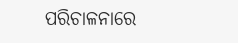ପରିଚାଳନାରେ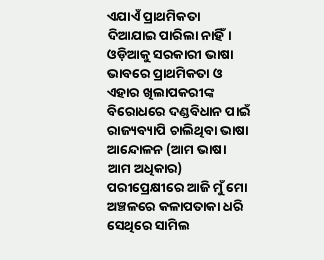ଏଯାଏଁ ପ୍ରାଥମିକତା ଦିଆଯାଇ ପାରିଲା ନାହିଁ। ଓଡ଼ିଆକୁ ସରକାରୀ ଭାଷା ଭାବରେ ପ୍ରାଥମିକତା ଓ ଏହାର ଖିଲାପକରୀଙ୍କ ବିରୋଧରେ ଦଣ୍ଡବିଧାନ ପାଇଁ ରାଜ୍ୟବ୍ୟାପି ଚାଲିଥିବା ଭାଷା ଆନ୍ଦୋଳନ (ଆମ ଭାଷା ଆମ ଅଧିକାର) ପରୀପ୍ରେକ୍ଷୀରେ ଆଜି ମୁଁ ମୋ ଅଞ୍ଚଳରେ କଳାପତାକା ଧରି ସେଥିରେ ସାମିଲ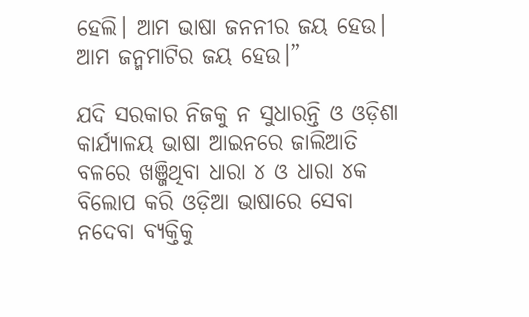ହେଲି। ଆମ ଭାଷା ଜନନୀର ଜୟ ହେଉ। ଆମ ଜନ୍ମମାଟିର ଜୟ ହେଉ।”

ଯଦି ସରକାର ନିଜକୁ ନ ସୁଧାରନ୍ତି ଓ ଓଡ଼ିଶା କାର୍ଯ୍ୟାଳୟ ଭାଷା ଆଇନରେ ଜାଲିଆତି ବଳରେ ଖଞ୍ଜିଥିବା ଧାରା ୪ ଓ ଧାରା ୪କ ବିଲୋପ କରି ଓଡ଼ିଆ ଭାଷାରେ ସେବା ନଦେବା ବ୍ୟକ୍ତିକୁ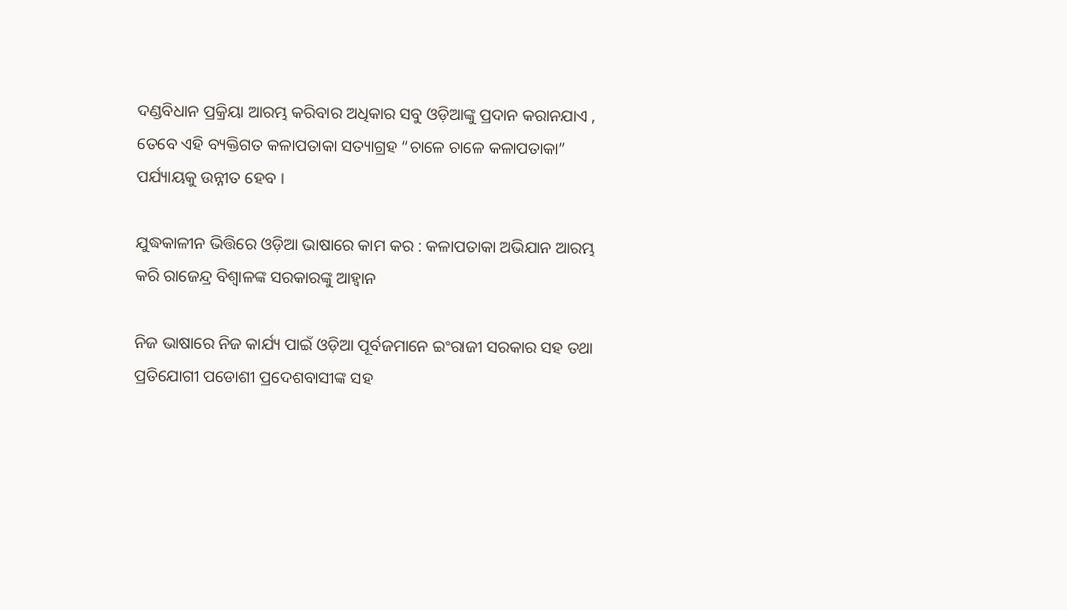ଦଣ୍ଡବିଧାନ ପ୍ରକ୍ରିୟା ଆରମ୍ଭ କରିବାର ଅଧିକାର ସବୁ ଓଡ଼ିଆଙ୍କୁ ପ୍ରଦାନ କରାନଯାଏ , ତେବେ ଏହି ବ୍ୟକ୍ତିଗତ କଳାପତାକା ସତ୍ୟାଗ୍ରହ “ଚାଳେ ଚାଳେ କଳାପତାକା” ପର୍ଯ୍ୟାୟକୁ ଉନ୍ନୀତ ହେବ ।

ଯୁଦ୍ଧକାଳୀନ ଭିତ୍ତିରେ ଓଡ଼ିଆ ଭାଷାରେ କାମ କର : କଳାପତାକା ଅଭିଯାନ ଆରମ୍ଭ କରି ରାଜେନ୍ଦ୍ର ବିଶ୍ବାଳଙ୍କ ସରକାରଙ୍କୁ ଆହ୍ଵାନ

ନିଜ ଭାଷାରେ ନିଜ କାର୍ଯ୍ୟ ପାଇଁ ଓଡ଼ିଆ ପୂର୍ବଜମାନେ ଇଂରାଜୀ ସରକାର ସହ ତଥା ପ୍ରତିଯୋଗୀ ପଡୋଶୀ ପ୍ରଦେଶବାସୀଙ୍କ ସହ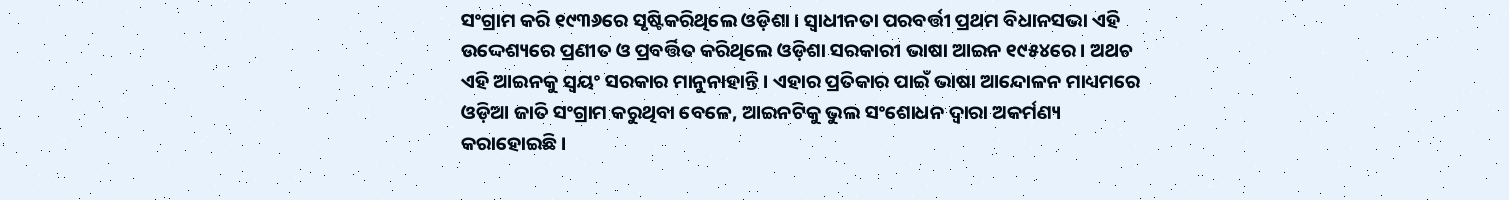ସଂଗ୍ରାମ କରି ୧୯୩୬ରେ ସୃଷ୍ଟିକରିଥିଲେ ଓଡ଼ିଶା । ସ୍ଵାଧୀନତା ପରବର୍ତ୍ତୀ ପ୍ରଥମ ବିଧାନସଭା ଏହି ଉଦ୍ଦେଶ୍ୟରେ ପ୍ରଣୀତ ଓ ପ୍ରବର୍ତ୍ତିତ କରିଥିଲେ ଓଡ଼ିଶା ସରକାରୀ ଭାଷା ଆଇନ ୧୯୫୪ରେ । ଅଥଚ ଏହି ଆଇନକୁ ସ୍ଵୟଂ ସରକାର ମାନୁନାହାନ୍ତି । ଏହାର ପ୍ରତିକାର ପାଇଁ ଭାଷା ଆନ୍ଦୋଳନ ମାଧ୍ୟମରେ ଓଡ଼ିଆ ଜାତି ସଂଗ୍ରାମ କରୁଥିବା ବେଳେ, ଆଇନଟିକୁ ଭୁଲ ସଂଶୋଧନ ଦ୍ଵାରା ଅକର୍ମଣ୍ୟ କରାହୋଇଛି ।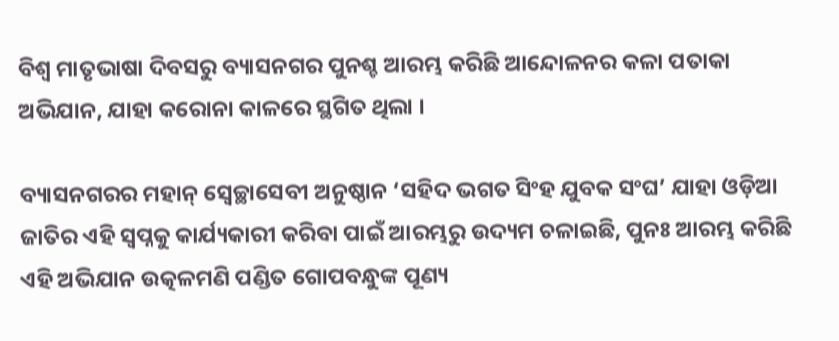ବିଶ୍ଵ ମାତୃଭାଷା ଦିବସରୁ ବ୍ୟାସନଗର ପୁନଶ୍ଚ ଆରମ୍ଭ କରିଛି ଆନ୍ଦୋଳନର କଳା ପତାକା ଅଭିଯାନ, ଯାହା କରୋନା କାଳରେ ସ୍ଥଗିତ ଥିଲା ।

ବ୍ୟାସନଗରର ମହାନ୍ ସ୍ଵେଚ୍ଛାସେବୀ ଅନୁଷ୍ଠାନ ‘ସହିଦ ଭଗତ ସିଂହ ଯୁବକ ସଂଘ’ ଯାହା ଓଡ଼ିଆ ଜାତିର ଏହି ସ୍ଵପ୍ନକୁ କାର୍ଯ୍ୟକାରୀ କରିବା ପାଇଁ ଆରମ୍ଭରୁ ଉଦ୍ୟମ ଚଳାଇଛି, ପୁନଃ ଆରମ୍ଭ କରିଛି ଏହି ଅଭିଯାନ ଉତ୍କଳମଣି ପଣ୍ଡିତ ଗୋପବନ୍ଧୁଙ୍କ ପୂଣ୍ୟ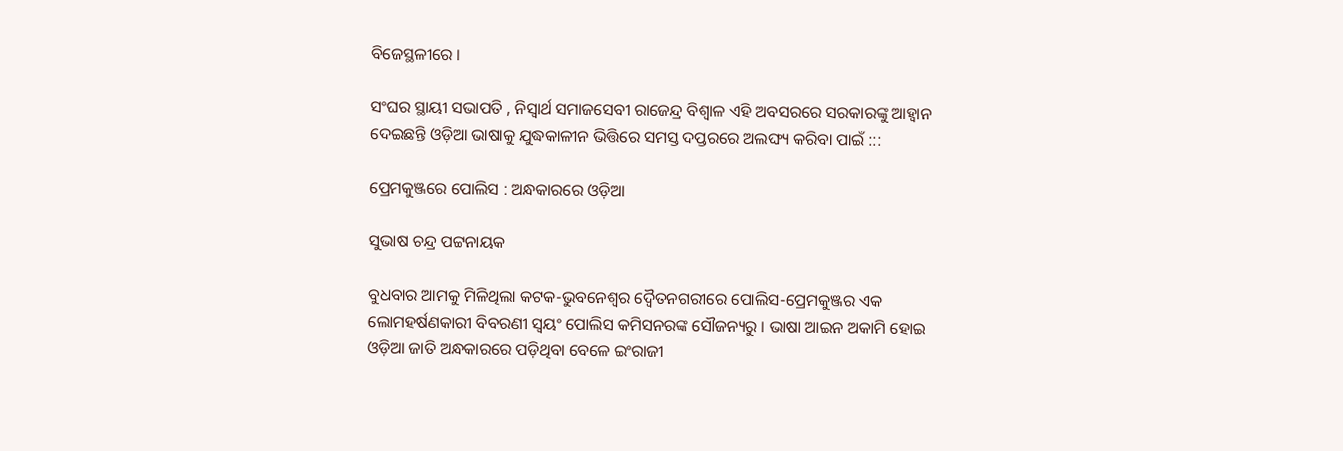ବିଜେସ୍ଥଳୀରେ ।

ସଂଘର ସ୍ଥାୟୀ ସଭାପତି , ନିସ୍ଵାର୍ଥ ସମାଜସେବୀ ରାଜେନ୍ଦ୍ର ବିଶ୍ଵାଳ ଏହି ଅବସରରେ ସରକାରଙ୍କୁ ଆହ୍ଵାନ ଦେଇଛନ୍ତି ଓଡ଼ିଆ ଭାଷାକୁ ଯୁଦ୍ଧକାଳୀନ ଭିତ୍ତିରେ ସମସ୍ତ ଦପ୍ତରରେ ଅଲଙ୍ଘ୍ୟ କରିବା ପାଇଁ :::

ପ୍ରେମକୁଞ୍ଜରେ ପୋଲିସ : ଅନ୍ଧକାରରେ ଓଡ଼ିଆ

ସୁଭାଷ ଚନ୍ଦ୍ର ପଟ୍ଟନାୟକ

ବୁଧବାର ଆମକୁ ମିଳିଥିଲା କଟକ-ଭୁବନେଶ୍ଵର ଦ୍ଵୈତନଗରୀରେ ପୋଲିସ-ପ୍ରେମକୁଞ୍ଜର ଏକ ଲୋମହର୍ଷଣକାରୀ ବିବରଣୀ ସ୍ଵୟଂ ପୋଲିସ କମିସନରଙ୍କ ସୌଜନ୍ୟରୁ । ଭାଷା ଆଇନ ଅକାମି ହୋଇ ଓଡ଼ିଆ ଜାତି ଅନ୍ଧକାରରେ ପଡ଼ିଥିବା ବେଳେ ଇଂରାଜୀ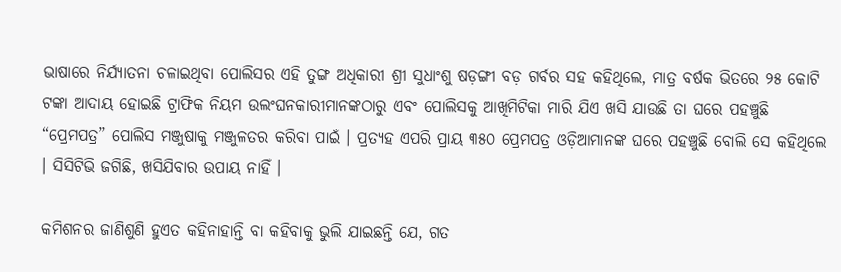ଭାଷାରେ ନିର୍ଯ୍ୟାତନା ଚଳାଇଥିବା ପୋଲିସର ଏହି ତୁଙ୍ଗ ଅଧିକାରୀ ଶ୍ରୀ ସୁଧାଂଶୁ ଷଡ଼ଙ୍ଗୀ ବଡ଼ ଗର୍ବର ସହ କହିଥିଲେ, ମାତ୍ର ବର୍ଷକ ଭିତରେ ୨୫ କୋଟି ଟଙ୍କା ଆଦାୟ ହୋଇଛି ଟ୍ରାଫିକ ନିୟମ ଉଲଂଘନକାରୀମାନଙ୍କଠାରୁ ଏବଂ ପୋଲିସକୁ ଆଖିମିଟିକା ମାରି ଯିଏ ଖସି ଯାଉଛି ତା ଘରେ ପହଞ୍ଚୁଛି “ପ୍ରେମପତ୍ର” ପୋଲିସ ମଞ୍ଜୁଷାକୁ ମଞ୍ଜୁଳତର କରିବା ପାଇଁ । ପ୍ରତ୍ୟହ ଏପରି ପ୍ରାୟ ୩୫୦ ପ୍ରେମପତ୍ର ଓଡ଼ିଆମାନଙ୍କ ଘରେ ପହଞ୍ଚୁଛି ବୋଲି ସେ କହିଥିଲେ । ସିସିଟିଭି ଜଗିଛି, ଖସିଯିବାର ଉପାୟ ନାହିଁ ।

କମିଶନର ଜାଣିଶୁଣି ହୁଏତ କହିନାହାନ୍ତି ବା କହିବାକୁ ଭୁଲି ଯାଇଛନ୍ତି ଯେ, ଗତ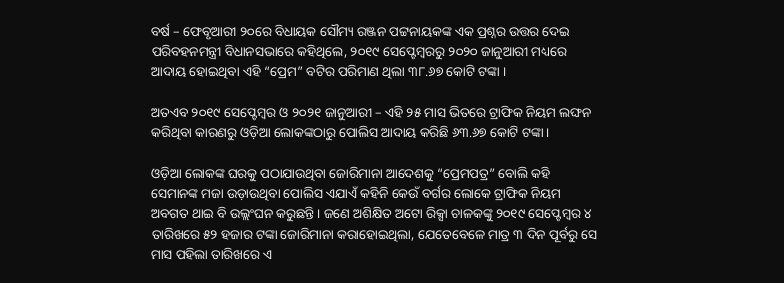ବର୍ଷ – ଫେବୃଆରୀ ୨୦ରେ ବିଧାୟକ ସୌମ୍ୟ ରଞ୍ଜନ ପଟ୍ଟନାୟକଙ୍କ ଏକ ପ୍ରଶ୍ନର ଉତ୍ତର ଦେଇ ପରିବହନମନ୍ତ୍ରୀ ବିଧାନସଭାରେ କହିଥିଲେ, ୨୦୧୯ ସେପ୍ଟେମ୍ବରରୁ ୨୦୨୦ ଜାନୁଆରୀ ମଧ୍ୟରେ ଆଦାୟ ହୋଇଥିବା ଏହି “ପ୍ରେମ” ବଟିର ପରିମାଣ ଥିଲା ୩୮.୬୭ କୋଟି ଟଙ୍କା ।

ଅତଏବ ୨୦୧୯ ସେପ୍ଟେମ୍ବର ଓ ୨୦୨୧ ଜାନୁଆରୀ – ଏହି ୨୫ ମାସ ଭିତରେ ଟ୍ରାଫିକ ନିୟମ ଲଙ୍ଘନ କରିଥିବା କାରଣରୁ ଓଡ଼ିଆ ଲୋକଙ୍କଠାରୁ ପୋଲିସ ଆଦାୟ କରିଛି ୬୩.୬୭ କୋଟି ଟଙ୍କା ।

ଓଡ଼ିଆ ଲୋକଙ୍କ ଘରକୁ ପଠାଯାଉଥିବା ଜୋରିମାନା ଆଦେଶକୁ “ପ୍ରେମପତ୍ର” ବୋଲି କହି ସେମାନଙ୍କ ମଜା ଉଡ଼ାଉଥିବା ପୋଲିସ ଏଯାଏଁ କହିନି କେଉଁ ବର୍ଗର ଲୋକେ ଟ୍ରାଫିକ ନିୟମ ଅବଗତ ଥାଇ ବି ଉଲ୍ଲଂଘନ କରୁଛନ୍ତି । ଜଣେ ଅଶିକ୍ଷିତ ଅଟୋ ରିକ୍ସା ଚାଳକଙ୍କୁ ୨୦୧୯ ସେପ୍ଟେମ୍ବର ୪ ତାରିଖରେ ୫୨ ହଜାର ଟଙ୍କା ଜୋରିମାନା କରାହୋଇଥିଲା, ଯେତେବେଳେ ମାତ୍ର ୩ ଦିନ ପୂର୍ବରୁ ସେ ମାସ ପହିଲା ତାରିଖରେ ଏ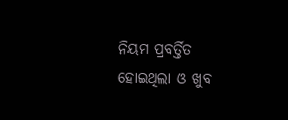ନିୟମ ପ୍ରବର୍ତ୍ତିତ ହୋଇଥିଲା ଓ ଖୁବ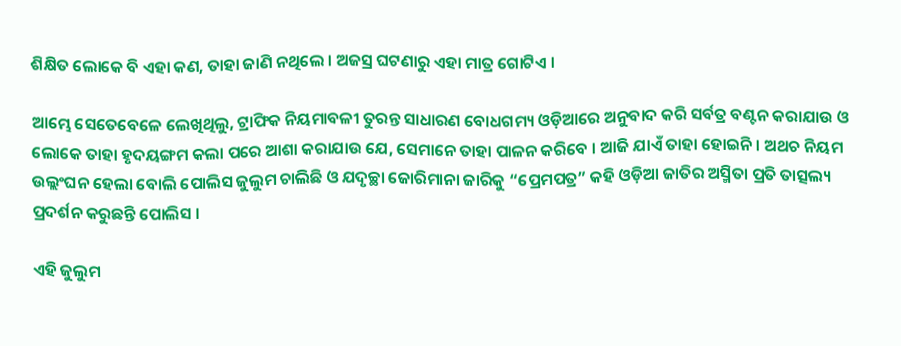ଶିକ୍ଷିତ ଲୋକେ ବି ଏହା କଣ, ତାହା ଜାଣି ନଥିଲେ । ଅଜସ୍ର ଘଟଣାରୁ ଏହା ମାତ୍ର ଗୋଟିଏ ।

ଆମ୍ଭେ ସେତେବେଳେ ଲେଖିଥିଲୁ, ଟ୍ରାଫିକ ନିୟମାବଳୀ ତୁରନ୍ତ ସାଧାରଣ ବୋଧଗମ୍ୟ ଓଡ଼ିଆରେ ଅନୁବାଦ କରି ସର୍ବତ୍ର ବଣ୍ଟନ କରାଯାଉ ଓ ଲୋକେ ତାହା ହୃଦୟଙ୍ଗମ କଲା ପରେ ଆଶା କରାଯାଉ ଯେ, ସେମାନେ ତାହା ପାଳନ କରିବେ । ଆଜି ଯାଏଁ ତାହା ହୋଇନି । ଅଥଚ ନିୟମ ଉଲ୍ଲଂଘନ ହେଲା ବୋଲି ପୋଲିସ ଜୁଲୁମ ଚାଲିଛି ଓ ଯଦୃଚ୍ଛା ଜୋରିମାନା ଜାରିକୁ “ପ୍ରେମପତ୍ର” କହି ଓଡ଼ିଆ ଜାତିର ଅସ୍ମିତା ପ୍ରତି ତାତ୍ସଲ୍ୟ ପ୍ରଦର୍ଶନ କରୁଛନ୍ତି ପୋଲିସ ।

ଏହି ଜୁଲୁମ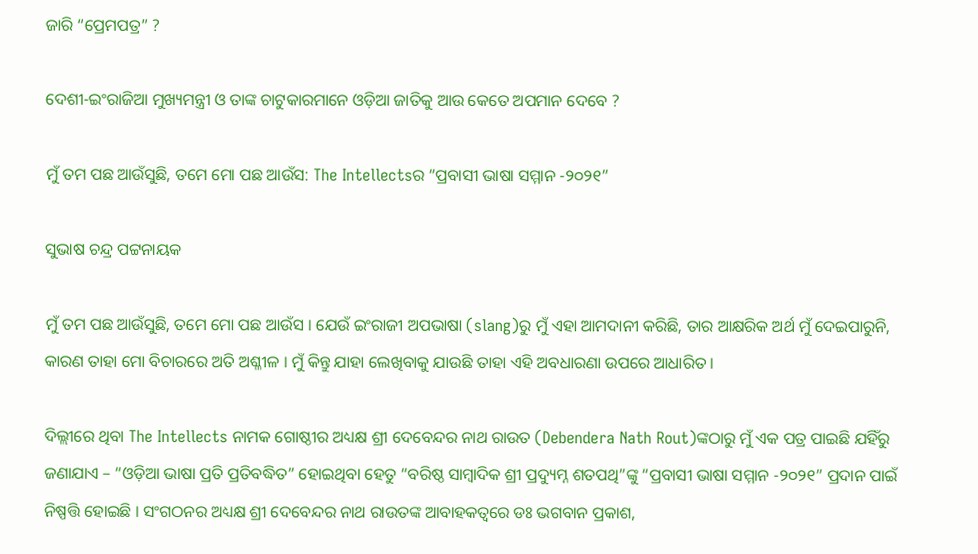ଜାରି “ପ୍ରେମପତ୍ର” ?

ଦେଶୀ-ଇଂରାଜିଆ ମୁଖ୍ୟମନ୍ତ୍ରୀ ଓ ତାଙ୍କ ଚାଟୁକାରମାନେ ଓଡ଼ିଆ ଜାତିକୁ ଆଉ କେତେ ଅପମାନ ଦେବେ ?

ମୁଁ ତମ ପଛ ଆଉଁସୁଛି, ତମେ ମୋ ପଛ ଆଉଁସ: The Intellectsର “ପ୍ରବାସୀ ଭାଷା ସମ୍ମାନ -୨୦୨୧”

ସୁଭାଷ ଚନ୍ଦ୍ର ପଟ୍ଟନାୟକ

ମୁଁ ତମ ପଛ ଆଉଁସୁଛି, ତମେ ମୋ ପଛ ଆଉଁସ । ଯେଉଁ ଇଂରାଜୀ ଅପଭାଷା (slang)ରୁ ମୁଁ ଏହା ଆମଦାନୀ କରିଛି, ତାର ଆକ୍ଷରିକ ଅର୍ଥ ମୁଁ ଦେଇପାରୁନି, କାରଣ ତାହା ମୋ ବିଚାରରେ ଅତି ଅଶ୍ଳୀଳ । ମୁଁ କିନ୍ତୁ ଯାହା ଲେଖିବାକୁ ଯାଉଛି ତାହା ଏହି ଅବଧାରଣା ଉପରେ ଆଧାରିତ ।

ଦିଲ୍ଲୀରେ ଥିବା The Intellects ନାମକ ଗୋଷ୍ଠୀର ଅଧ୍ୟକ୍ଷ ଶ୍ରୀ ଦେବେନ୍ଦର ନାଥ ରାଉତ (Debendera Nath Rout)ଙ୍କଠାରୁ ମୁଁ ଏକ ପତ୍ର ପାଇଛି ଯହିଁରୁ ଜଣାଯାଏ – “ଓଡ଼ିଆ ଭାଷା ପ୍ରତି ପ୍ରତିବଦ୍ଧିତ” ହୋଇଥିବା ହେତୁ “ବରିଷ୍ଠ ସାମ୍ବାଦିକ ଶ୍ରୀ ପ୍ରଦ୍ୟୁମ୍ନ ଶତପଥି”ଙ୍କୁ “ପ୍ରବାସୀ ଭାଷା ସମ୍ମାନ -୨୦୨୧” ପ୍ରଦାନ ପାଇଁ ନିଷ୍ପତ୍ତି ହୋଇଛି । ସଂଗଠନର ଅଧ୍ୟକ୍ଷ ଶ୍ରୀ ଦେବେନ୍ଦର ନାଥ ରାଉତଙ୍କ ଆବାହକତ୍ଵରେ ଡଃ ଭଗବାନ ପ୍ରକାଶ,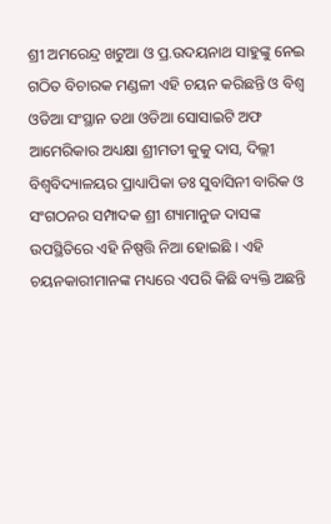ଶ୍ରୀ ଅମରେନ୍ଦ୍ର ଖଟୁଆ ଓ ପ୍ର.ଉଦୟନାଥ ସାହୁଙ୍କୁ ନେଇ ଗଠିତ ବିଚାରକ ମଣ୍ଡଳୀ ଏହି ଚୟନ କରିଛନ୍ତି ଓ ବିଶ୍ଵ ଓଡିଆ ସଂସ୍ଥାନ ତଥା ଓଡିଆ ସୋସାଇଟି ଅଫ ଆମେରିକାର ଅଧ୍ୟକ୍ଷା ଶ୍ରୀମତୀ କୁକୁ ଦାସ, ଦିଲ୍ଲୀ ବିଶ୍ଵବିଦ୍ୟାଳୟର ପ୍ରାଧ୍ୟାପିକା ଡଃ ସୁବାସିନୀ ବାରିକ ଓ ସଂଗଠନର ସମ୍ପାଦକ ଶ୍ରୀ ଶ୍ୟାମାନୁଜ ଦାସଙ୍କ ଉପସ୍ଥିତିରେ ଏହି ନିଷ୍ପତ୍ତି ନିଆ ହୋଇଛି । ଏହି ଚୟନକାରୀମାନଙ୍କ ମଧ୍ୟରେ ଏପରି କିଛି ବ୍ୟକ୍ତି ଅଛନ୍ତି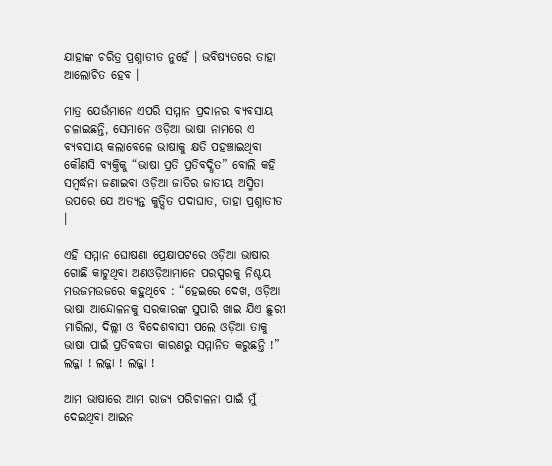ଯାହାଙ୍କ ଚରିତ୍ର ପ୍ରଶ୍ନାତୀତ ନୁହେଁ । ଭବିଷ୍ୟତରେ ତାହା ଆଲୋଚିତ ହେବ ।

ମାତ୍ର ଯେଉଁମାନେ ଏପରି ସମ୍ମାନ ପ୍ରଦାନର ବ୍ୟବସାୟ ଚଳାଇଛନ୍ତି, ସେମାନେ ଓଡ଼ିଆ ଭାଷା ନାମରେ ଏ ବ୍ୟବସାୟ କଲାବେଳେ ଭାଷାକୁ କ୍ଷତି ପହଞ୍ଚାଇଥିବା କୌଣସି ବ୍ୟକ୍ତିକୁ “ଭାଷା ପ୍ରତି ପ୍ରତିବଦ୍ଧିତ” ବୋଲି କହି ସମ୍ବର୍ଦ୍ଧନା ଜଣାଇବା ଓଡ଼ିଆ ଜାତିର ଜାତୀୟ ଅସ୍ମିତା ଉପରେ ଯେ ଅତ୍ୟନ୍ତ କୁତ୍ସିତ ପଦାଘାତ, ତାହା ପ୍ରଶ୍ନାତୀତ ।

ଏହି ସମ୍ମାନ ଘୋଷଣା ପ୍ରେକ୍ଷାପଟରେ ଓଡ଼ିଆ ଭାଷାର ଗୋଛି କାଟୁଥିବା ଅଣଓଡ଼ିଆମାନେ ପରସ୍ପରକୁ ନିଶ୍ଚୟ ମଉଜମଉଜରେ କହୁଥିବେ : “ହେଇରେ ଦେଖ, ଓଡ଼ିଆ ଭାଷା ଆନ୍ଦୋଳନକୁ ସରକାରଙ୍କ ସୁପାରି ଖାଇ ଯିଏ ଛୁରୀ ମାରିଲା, ଦିଲ୍ଲୀ ଓ ବିଦେଶବାସୀ ପଲେ ଓଡ଼ିଆ ତାକୁ ଭାଷା ପାଇଁ ପ୍ରତିବଦ୍ଧତା କାରଣରୁ ସମ୍ମାନିତ କରୁଛନ୍ତି !” ଲଜ୍ଜା ! ଲଜ୍ଜା ! ଲଜ୍ଜା !

ଆମ ଭାଷାରେ ଆମ ରାଜ୍ୟ ପରିଚାଳନା ପାଇଁ ମୁଁ ଦେଇଥିବା ଆଇନ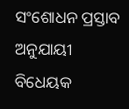ସଂଶୋଧନ ପ୍ରସ୍ତାବ ଅନୁଯାୟୀ ବିଧେୟକ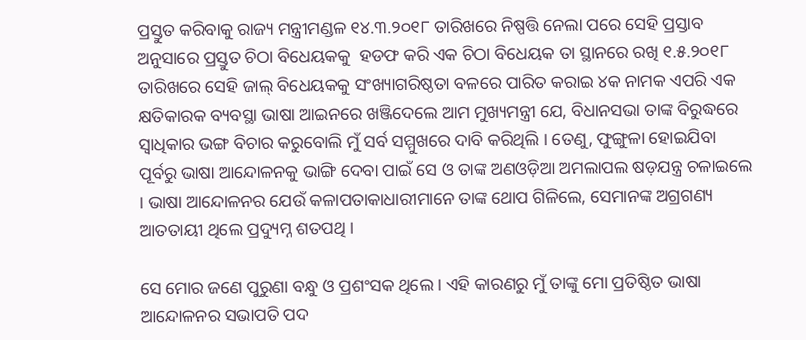ପ୍ରସ୍ତୁତ କରିବାକୁ ରାଜ୍ୟ ମନ୍ତ୍ରୀମଣ୍ଡଳ ୧୪.୩.୨୦୧୮ ତାରିଖରେ ନିଷ୍ପତ୍ତି ନେଲା ପରେ ସେହି ପ୍ରସ୍ତାବ ଅନୁସାରେ ପ୍ରସ୍ତୁତ ଚିଠା ବିଧେୟକକୁ  ହଡଫ କରି ଏକ ଚିଠା ବିଧେୟକ ତା ସ୍ଥାନରେ ରଖି ୧.୫.୨୦୧୮ ତାରିଖରେ ସେହି ଜାଲ୍ ବିଧେୟକକୁ ସଂଖ୍ୟାଗରିଷ୍ଠତା ବଳରେ ପାରିତ କରାଇ ୪କ ନାମକ ଏପରି ଏକ କ୍ଷତିକାରକ ବ୍ୟବସ୍ଥା ଭାଷା ଆଇନରେ ଖଞ୍ଜିଦେଲେ ଆମ ମୁଖ୍ୟମନ୍ତ୍ରୀ ଯେ, ବିଧାନସଭା ତାଙ୍କ ବିରୁଦ୍ଧରେ ସ୍ଵାଧିକାର ଭଙ୍ଗ ବିଚାର କରୁବୋଲି ମୁଁ ସର୍ବ ସମ୍ମୁଖରେ ଦାବି କରିଥିଲି । ତେଣୁ, ଫୁଙ୍ଗୁଳା ହୋଇଯିବା ପୂର୍ବରୁ ଭାଷା ଆନ୍ଦୋଳନକୁ ଭାଙ୍ଗି ଦେବା ପାଇଁ ସେ ଓ ତାଙ୍କ ଅଣଓଡ଼ିଆ ଅମଲାପଲ ଷଡ଼ଯନ୍ତ୍ର ଚଳାଇଲେ । ଭାଷା ଆନ୍ଦୋଳନର ଯେଉଁ କଳାପତାକାଧାରୀମାନେ ତାଙ୍କ ଥୋପ ଗିଳିଲେ, ସେମାନଙ୍କ ଅଗ୍ରଗଣ୍ୟ ଆତତାୟୀ ଥିଲେ ପ୍ରଦ୍ୟୁମ୍ନ ଶତପଥି ।

ସେ ମୋର ଜଣେ ପୁରୁଣା ବନ୍ଧୁ ଓ ପ୍ରଶଂସକ ଥିଲେ । ଏହି କାରଣରୁ ମୁଁ ତାଙ୍କୁ ମୋ ପ୍ରତିଷ୍ଠିତ ଭାଷା ଆନ୍ଦୋଳନର ସଭାପତି ପଦ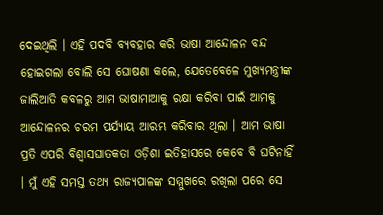ଦେଇଥିଲି । ଏହି ପଦବି ବ୍ୟବହାର କରି ଭାଷା ଆନ୍ଦୋଳନ ବନ୍ଦ ହୋଇଗଲା ବୋଲି ସେ ଘୋଷଣା କଲେ, ଯେତେବେଳେ ମୁଖ୍ୟମନ୍ତ୍ରୀଙ୍କ ଜାଲିଆତି କବଳରୁ ଆମ ଭାଷାମାଆକୁ ରକ୍ଷା କରିବା ପାଇଁ ଆମକୁ ଆନ୍ଦୋଳନର ଚରମ ପର୍ଯ୍ୟାୟ ଆରମ୍ଭ କରିବାର ଥିଲା । ଆମ ଭାଷା ପ୍ରତି ଏପରି ବିଶ୍ଵାସଘାତକତା ଓଡ଼ିଶା ଇତିହାସରେ କେବେ ବି ଘଟିନାହିଁ । ମୁଁ ଏହି ସମସ୍ତ ତଥ୍ୟ ରାଜ୍ୟପାଳଙ୍କ ସମ୍ମୁଖରେ ରଖିଲା ପରେ ସେ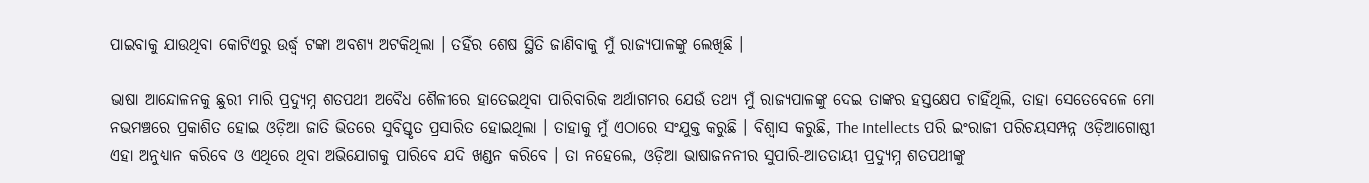ପାଇବାକୁ ଯାଉଥିବା କୋଟିଏରୁ ଉର୍ଦ୍ଧ୍ଵ ଟଙ୍କା ଅବଶ୍ୟ ଅଟକିଥିଲା । ତହିଁର ଶେଷ ସ୍ଥିତି ଜାଣିବାକୁ ମୁଁ ରାଜ୍ୟପାଳଙ୍କୁ ଲେଖିଛି ।

ଭାଷା ଆନ୍ଦୋଳନକୁ ଛୁରୀ ମାରି ପ୍ରଦ୍ୟୁମ୍ନ ଶତପଥୀ ଅବୈଧ ଶୈଳୀରେ ହାତେଇଥିବା ପାରିବାରିକ ଅର୍ଥାଗମର ଯେଉଁ ତଥ୍ୟ ମୁଁ ରାଜ୍ୟପାଳଙ୍କୁ ଦେଇ ତାଙ୍କର ହସ୍ତକ୍ଷେପ ଚାହିଁଥିଲି, ତାହା ସେତେବେଳେ ମୋ ନଭମଞ୍ଚରେ ପ୍ରକାଶିତ ହୋଇ ଓଡ଼ିଆ ଜାତି ଭିତରେ ସୁବିସ୍ତୃତ ପ୍ରସାରିତ ହୋଇଥିଲା । ତାହାକୁ ମୁଁ ଏଠାରେ ସଂଯୁକ୍ତ କରୁଛି । ବିଶ୍ଵାସ କରୁଛି, The Intellects ପରି ଇଂରାଜୀ ପରିଚୟସମ୍ପନ୍ନ ଓଡ଼ିଆଗୋଷ୍ଠୀ ଏହା ଅନୁଧ୍ୟାନ କରିବେ ଓ ଏଥିରେ ଥିବା ଅଭିଯୋଗକୁ ପାରିବେ ଯଦି ଖଣ୍ଡନ କରିବେ । ତା ନହେଲେ, ଓଡ଼ିଆ ଭାଷାଜନନୀର ସୁପାରି-ଆତତାୟୀ ପ୍ରଦ୍ୟୁମ୍ନ ଶତପଥୀଙ୍କୁ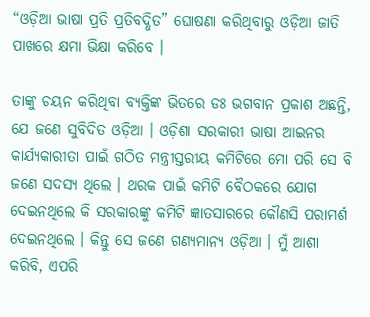“ଓଡ଼ିଆ ଭାଷା ପ୍ରତି ପ୍ରତିବଦ୍ଧିତ” ଘୋଷଣା କରିଥିବାରୁ ଓଡ଼ିଆ ଜାତି ପାଖରେ କ୍ଷମା ଭିକ୍ଷା କରିବେ ।

ତାଙ୍କୁ ଚୟନ କରିଥିବା ବ୍ୟକ୍ତିଙ୍କ ଭିତରେ ଡଃ ଭଗବାନ ପ୍ରକାଶ ଅଛନ୍ତି, ଯେ ଜଣେ ସୁବିଦିତ ଓଡ଼ିଆ । ଓଡ଼ିଶା ସରକାରୀ ଭାଷା ଆଇନର କାର୍ଯ୍ୟକାରୀତା ପାଇଁ ଗଠିତ ମନ୍ତ୍ରୀସ୍ତରୀୟ କମିଟିରେ ମୋ ପରି ସେ ବି ଜଣେ ସଦସ୍ୟ ଥିଲେ । ଥରକ ପାଇଁ କମିଟି ବୈଠକରେ ଯୋଗ ଦେଇନଥିଲେ କି ସରକାରଙ୍କୁ କମିଟି ଜ୍ଞାତସାରରେ କୌଣସି ପରାମର୍ଶ ଦେଇନଥିଲେ । କିନ୍ତୁ ସେ ଜଣେ ଗଣ୍ୟମାନ୍ୟ ଓଡ଼ିଆ । ମୁଁ ଆଶା କରିବି, ଏପରି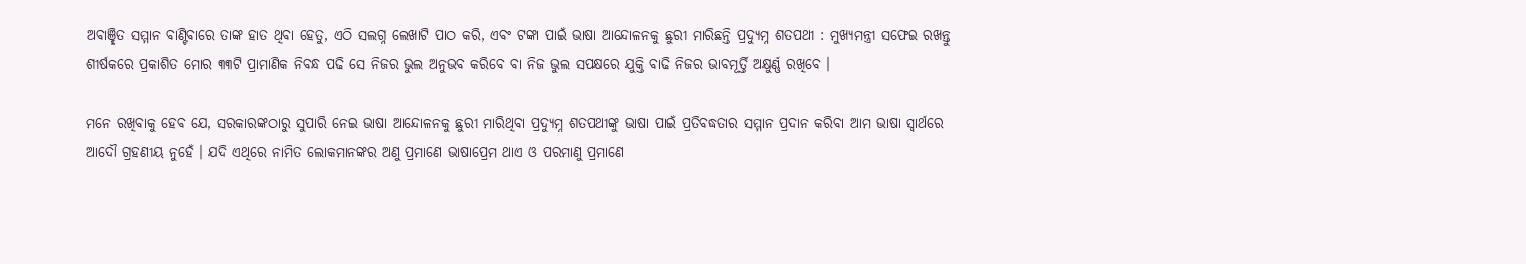ଅବାଞ୍ଛିତ ସମ୍ମାନ ବାଣ୍ଟିବାରେ ତାଙ୍କ ହାତ ଥିବା ହେତୁ, ଏଠି ସଲଗ୍ନ ଲେଖାଟି ପାଠ କରି, ଏବଂ ଟଙ୍କା ପାଇଁ ଭାଷା ଆନ୍ଦୋଳନକୁ ଛୁରୀ ମାରିଛନ୍ତି ପ୍ରଦ୍ୟୁମ୍ନ ଶତପଥୀ : ମୁଖ୍ୟମନ୍ତ୍ରୀ ସଫେଇ ରଖନ୍ତୁ ଶୀର୍ଷକରେ ପ୍ରକାଶିତ ମୋର ୩୩ଟି ପ୍ରାମାଣିକ ନିବନ୍ଧ ପଢି ସେ ନିଜର ଭୁଲ ଅନୁଭବ କରିବେ ବା ନିଜ ଭୁଲ ସପକ୍ଷରେ ଯୁକ୍ତି ବାଢି ନିଜର ଭାବମୂର୍ତ୍ତି ଅକ୍ଷୁର୍ଣ୍ଣ ରଖିବେ ।

ମନେ ରଖିବାକୁ ହେବ ଯେ, ସରକାରଙ୍କଠାରୁ ସୁପାରି ନେଇ ଭାଷା ଆନ୍ଦୋଳନକୁ ଛୁରୀ ମାରିଥିବା ପ୍ରଦ୍ୟୁମ୍ନ ଶତପଥୀଙ୍କୁ ଭାଷା ପାଇଁ ପ୍ରତିବଦ୍ଧତାର ସମ୍ମାନ ପ୍ରଦାନ କରିବା ଆମ ଭାଷା ସ୍ଵାର୍ଥରେ ଆଦୌ ଗ୍ରହଣୀୟ ନୁହେଁ । ଯଦି ଏଥିରେ ନାମିତ ଲୋକମାନଙ୍କର ଅଣୁ ପ୍ରମାଣେ ଭାଷାପ୍ରେମ ଥାଏ ଓ ପରମାଣୁ ପ୍ରମାଣେ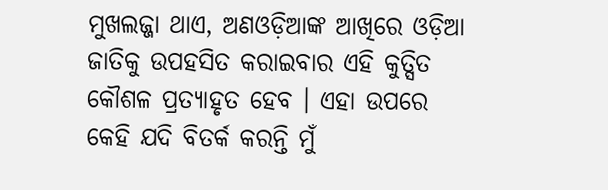ମୁଖଲଜ୍ଜା ଥାଏ, ଅଣଓଡ଼ିଆଙ୍କ ଆଖିରେ ଓଡ଼ିଆ ଜାତିକୁ ଉପହସିତ କରାଇବାର ଏହି କୁତ୍ସିତ କୌଶଳ ପ୍ରତ୍ୟାହୃତ ହେବ । ଏହା ଉପରେ କେହି ଯଦି ବିତର୍କ କରନ୍ତି ମୁଁ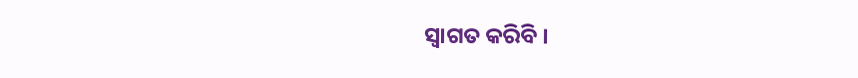ସ୍ଵାଗତ କରିବି ।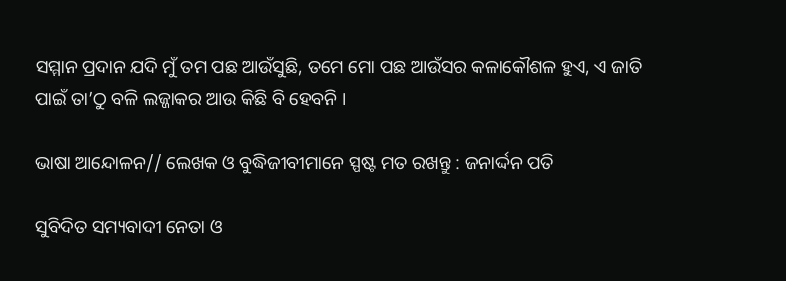ସମ୍ମାନ ପ୍ରଦାନ ଯଦି ମୁଁ ତମ ପଛ ଆଉଁସୁଛି, ତମେ ମୋ ପଛ ଆଉଁସର କଳାକୌଶଳ ହୁଏ, ଏ ଜାତି ପାଇଁ ତା’ଠୁ ବଳି ଲଜ୍ଜାକର ଆଉ କିଛି ବି ହେବନି ।

ଭାଷା ଆନ୍ଦୋଳନ// ଲେଖକ ଓ ବୁଦ୍ଧିଜୀବୀମାନେ ସ୍ପଷ୍ଟ ମତ ରଖନ୍ତୁ : ଜନାର୍ଦ୍ଦନ ପତି

ସୁବିଦିତ ସମ୍ୟବାଦୀ ନେତା ଓ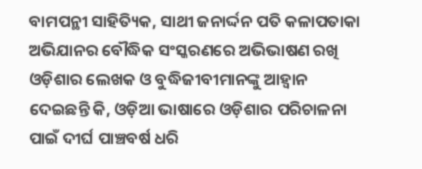ବାମପନ୍ଥୀ ସାହିତ୍ୟିକ, ସାଥୀ ଜନାର୍ଦ୍ଦନ ପତି କଳାପତାକା ଅଭିଯାନର ବୌଦ୍ଧିକ ସଂସ୍କରଣରେ ଅଭିଭାଷଣ ରଖି ଓଡ଼ିଶାର ଲେଖକ ଓ ବୁଦ୍ଧିଜୀବୀମାନଙ୍କୁ ଆହ୍ଵାନ ଦେଇଛନ୍ତି କି, ଓଡ଼ିଆ ଭାଷାରେ ଓଡ଼ିଶାର ପରିଚାଳନା ପାଇଁ ଦୀର୍ଘ ପାଞ୍ଚବର୍ଷ ଧରି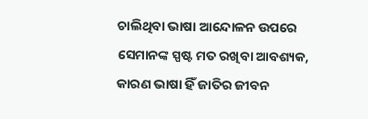ଚାଲିଥିବା ଭାଷା ଆନ୍ଦୋଳନ ଉପରେ ସେମାନଙ୍କ ସ୍ପଷ୍ଟ ମତ ରଖିବା ଆବଶ୍ୟକ, କାରଣ ଭାଷା ହିଁ ଜାତିର ଜୀବନ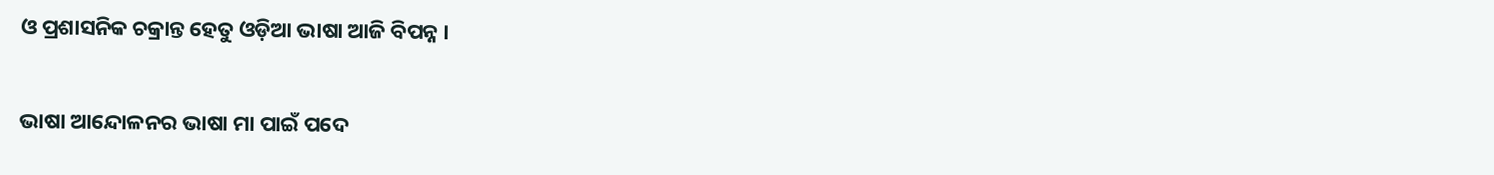ଓ ପ୍ରଶାସନିକ ଚକ୍ରାନ୍ତ ହେତୁ ଓଡ଼ିଆ ଭାଷା ଆଜି ବିପନ୍ନ ।

ଭାଷା ଆନ୍ଦୋଳନର ଭାଷା ମା ପାଇଁ ପଦେ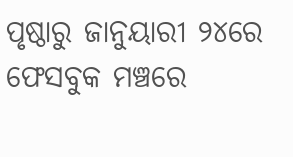ପୃଷ୍ଠାରୁ ଜାନୁୟାରୀ ୨୪ରେ ଫେସବୁକ ମଞ୍ଚରେ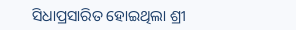ସିଧାପ୍ରସାରିତ ହୋଇଥିଲା ଶ୍ରୀ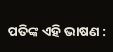ପତିଙ୍କ ଏହି ଭାଷଣ :